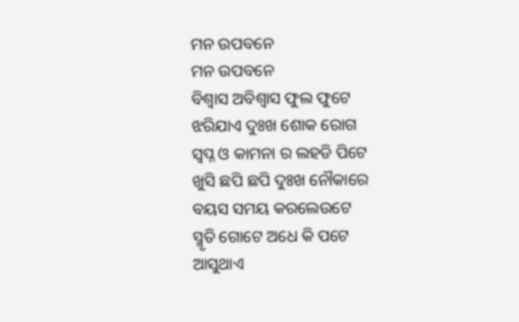ମନ ଉପବନେ
ମନ ଉପବନେ
ବିଶ୍ୱାସ ଅବିଶ୍ୱାସ ଫୁଲ ଫୁଟେ
ଝରିଯାଏ ଦୁଃଖ ଶୋକ ରୋଗ
ସ୍ବପ୍ନ ଓ କାମନା ର ଲହଡି ପିଟେ
ଖୁସି ଛପି ଛପି ଦୁଃଖ ନୌକାରେ
ବୟସ ସମୟ କରଲେଉଟେ
ସ୍ମୃତି ଗୋଟେ ଅଧେ କି ପଟେ
ଆସୁଥାଏ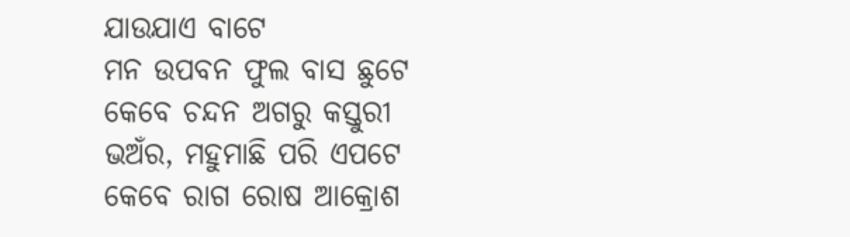ଯାଉଯାଏ ବାଟେ
ମନ ଉପବନ ଫୁଲ ବାସ ଛୁଟେ
କେବେ ଚନ୍ଦନ ଅଗରୁ କସ୍ତୁରୀ
ଭଅଁର, ମହୁମାଛି ପରି ଏପଟେ
କେବେ ରାଗ ରୋଷ ଆକ୍ରୋଶ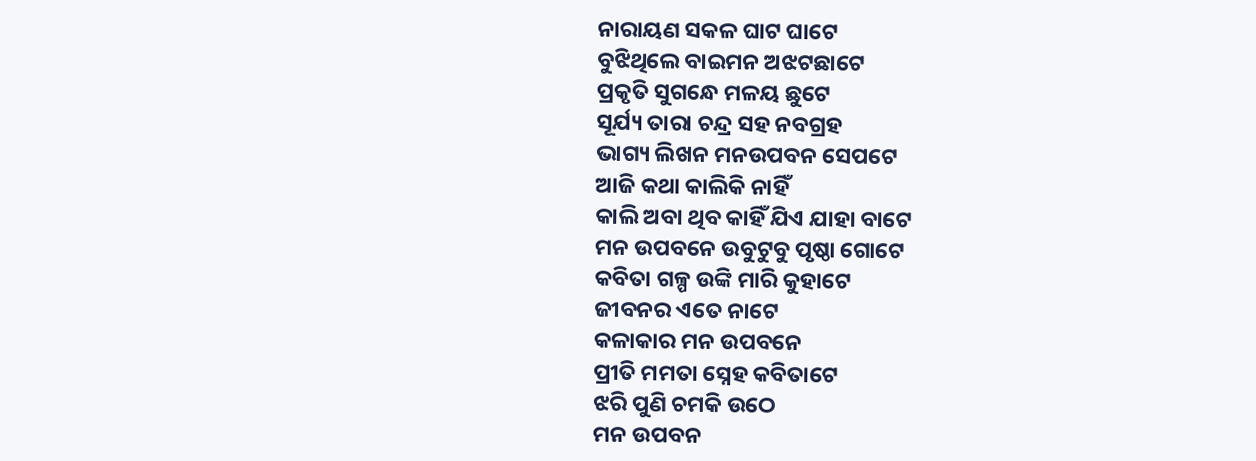ନାରାୟଣ ସକଳ ଘାଟ ଘାଟେ
ବୁଝିଥିଲେ ବାଇମନ ଅଝଟଛାଟେ
ପ୍ରକୃତି ସୁଗନ୍ଧେ ମଳୟ ଛୁଟେ
ସୂର୍ଯ୍ୟ ତାରା ଚନ୍ଦ୍ର ସହ ନବଗ୍ରହ
ଭାଗ୍ୟ ଲିଖନ ମନଉପବନ ସେପଟେ
ଆଜି କଥା କାଲିକି ନାହିଁ
କାଲି ଅବା ଥିବ କାହିଁ ଯିଏ ଯାହା ବାଟେ
ମନ ଉପବନେ ଉବୁଟୁବୁ ପୃଷ୍ଠା ଗୋଟେ
କବିତା ଗଳ୍ପ ଉଙ୍କି ମାରି କୁହାଟେ
ଜୀବନର ଏତେ ନାଟେ
କଳାକାର ମନ ଉପବନେ
ପ୍ରୀତି ମମତା ସ୍ନେହ କବିତାଟେ
ଝରି ପୁଣି ଚମକି ଉଠେ
ମନ ଉପବନ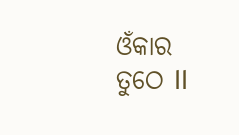ଓଁକାର ତୁଠେ ll